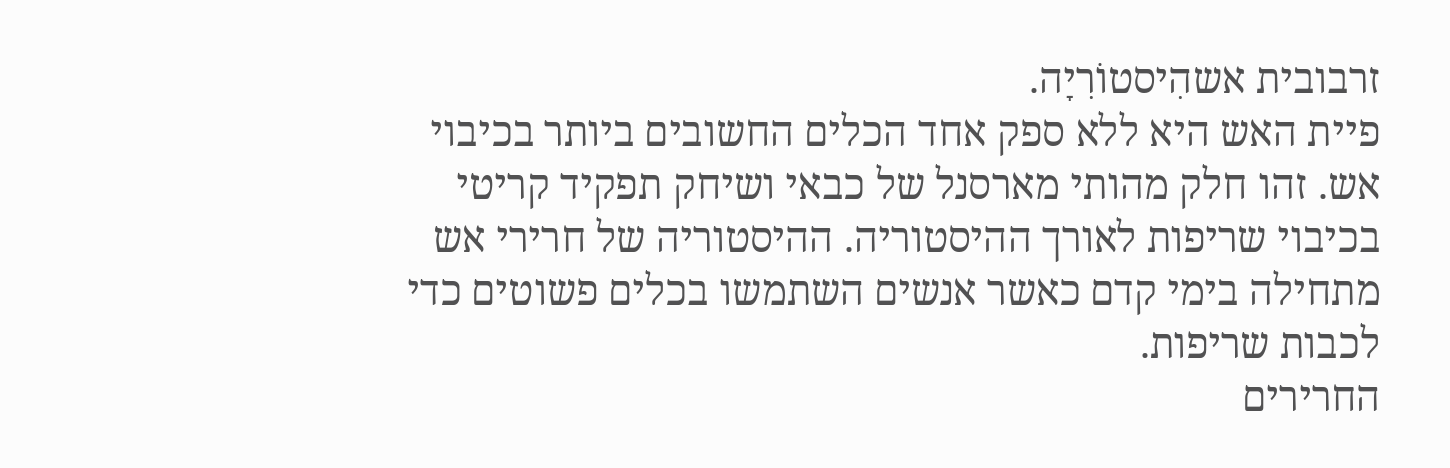זרבובית אשהִיסטוֹרִיָה.
פיית האש היא ללא ספק אחד הכלים החשובים ביותר בכיבוי אש. זהו חלק מהותי מארסנל של כבאי ושיחק תפקיד קריטי בכיבוי שריפות לאורך ההיסטוריה. ההיסטוריה של חרירי אש מתחילה בימי קדם כאשר אנשים השתמשו בכלים פשוטים כדי לכבות שריפות.
החרירים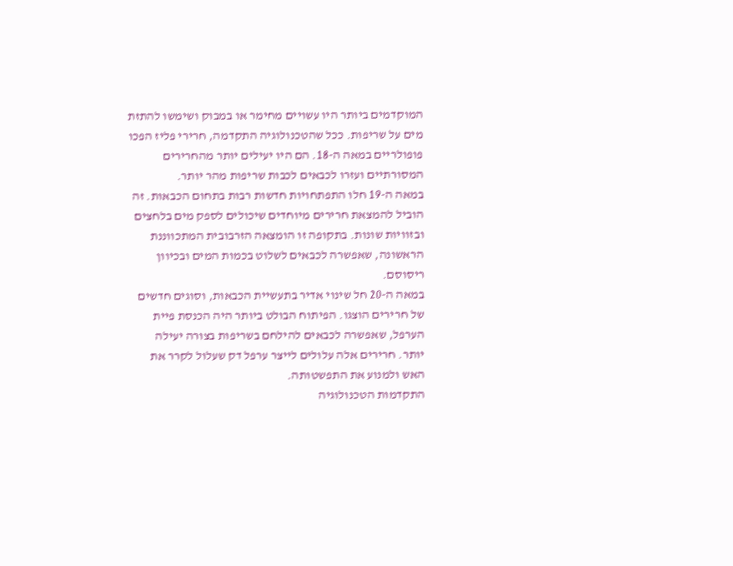המוקדמים ביותר היו עשויים מחימר או במבוק ושימשו להתזת מים על שריפות. ככל שהטכנולוגיה התקדמה, חרירי פליז הפכו פופולריים במאה ה-18. הם היו יעילים יותר מהחרירים המסורתיים ועזרו לכבאים לכבות שריפות מהר יותר.
במאה ה-19 חלו התפתחויות חדשות רבות בתחום הכבאות. זה הוביל להמצאת חרירים מיוחדים שיכולים לספק מים בלחצים ובזוויות שונות. בתקופה זו הומצאה הזרבובית המתכווננת הראשונה, שאפשרה לכבאים לשלוט בכמות המים ובכיוון ריסוסם.
במאה ה-20 חל שינוי אדיר בתעשיית הכבאות, וסוגים חדשים של חרירים הוצגו. הפיתוח הבולט ביותר היה הכנסת פיית הערפל, שאפשרה לכבאים להילחם בשריפות בצורה יעילה יותר. חרירים אלה עלולים לייצר ערפל דק שעלול לקרר את האש ולמנוע את התפשטותה.
התקדמות הטכנולוגיה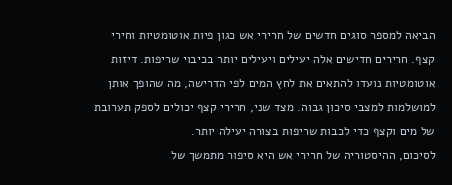הביאה למספר סוגים חדשים של חרירי אש כגון פיות אוטומטיות וחירי קצף. חרירים חדישים אלה יעילים ויעילים יותר בכיבוי שריפות. דיזות אוטומטיות נועדו להתאים את לחץ המים לפי הדרישה, מה שהופך אותן למושלמות למצבי סיכון גבוה. מצד שני, חרירי קצף יכולים לספק תערובת של מים וקצף כדי לכבות שריפות בצורה יעילה יותר.
לסיכום, ההיסטוריה של חרירי אש היא סיפור מתמשך של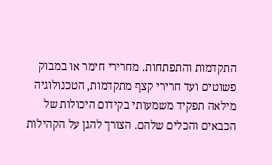התקדמות והתפתחות. מחרירי חימר או במבוק פשוטים ועד חרירי קצף מתקדמות, הטכנולוגיה מילאה תפקיד משמעותי בקידום היכולות של הכבאים והכלים שלהם. הצורך להגן על הקהילות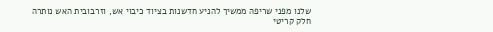שלנו מפני שריפה ממשיך להניע חדשנות בציוד כיבוי אש, וזרבובית האש נותרה חלק קריטי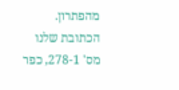מהפתרון.
הכתובת שלנו
מס' 278-1, כפר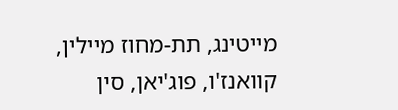מייטינג, תת-מחוז מיילין, קוואנז'ו, פוג'יאן, סין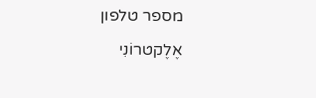מספר טלפון
אֶלֶקטרוֹנִי